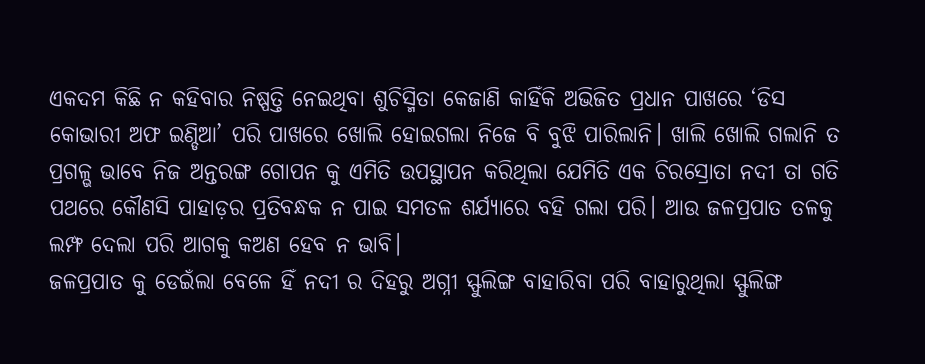ଏକଦମ କିଛି ନ କହିବାର ନିଷ୍ପତ୍ତି ନେଇଥିବା ଶୁଚିସ୍ମିତା କେଜାଣି କାହିଁକି ଅଭିଜିତ ପ୍ରଧାନ ପାଖରେ ‘ଡିସ କୋଭାରୀ ଅଫ ଇଣ୍ଡିଆ’ ପରି ପାଖରେ ଖୋଲି ହୋଇଗଲା ନିଜେ ବି ବୁଝି ପାରିଲାନି। ଖାଲି ଖୋଲି ଗଲାନି ତ ପ୍ରଗଳ୍ଭ ଭାବେ ନିଜ ଅନ୍ତରଙ୍ଗ ଗୋପନ କୁ ଏମିତି ଉପସ୍ଥାପନ କରିଥିଲା ଯେମିତି ଏକ ଚିରସ୍ରୋତା ନଦୀ ତା ଗତି ପଥରେ କୌଣସି ପାହାଡ଼ର ପ୍ରତିବନ୍ଧକ ନ ପାଇ ସମତଳ ଶର୍ଯ୍ୟାରେ ବହି ଗଲା ପରି। ଆଉ ଜଳପ୍ରପାତ ତଳକୁ ଲମ୍ଫ ଦେଲା ପରି ଆଗକୁ କଅଣ ହେବ ନ ଭାବି।
ଜଳପ୍ରପାତ କୁ ଡେଇଁଲା ବେଳେ ହିଁ ନଦୀ ର ଦିହରୁ ଅଗ୍ନୀ ସ୍ଫୁଲିଙ୍ଗ ବାହାରିବା ପରି ବାହାରୁଥିଲା ସ୍ଫୁଲିଙ୍ଗ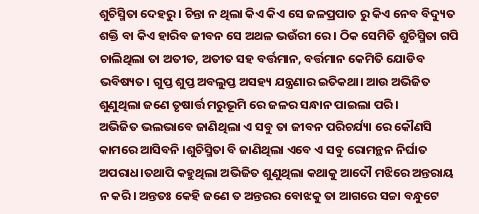ଶୁଚିସ୍ମିତା ଦେହରୁ । ଚିନ୍ତା ନ ଥିଲା କିଏ କିଏ ସେ ଜଳପ୍ରପାତ ରୁ କିଏ ନେବ ବିଦ୍ୟୁତ ଶକ୍ତି ବା କିଏ ହାରିବ ଜୀବନ ସେ ଅଥଳ ଭଉଁରୀ ରେ । ଠିକ ସେମିତି ଶୁଚିସ୍ମିତା ଗପି ଚାଲିଥିଲା ତା ଅତୀତ, ଅତୀତ ସହ ବର୍ତ୍ତମାନ, ବର୍ତ୍ତମାନ କେମିତି ଯୋଡିବ ଭବିଷ୍ୟତ। ଗୁପ୍ତ ଶୁପ୍ତ ଅବଲୁପ୍ତ ଅସହ୍ୟ ଯନ୍ତ୍ରଣାର ଇତିକଥା। ଆଉ ଅଭିଜିତ ଶୁଣୁଥିଲା ଜଣେ ତୃଷାର୍ତ୍ତ ମରୁଭୂମି ରେ ଜଳର ସନ୍ଧାନ ପାଇଲା ପରି ।
ଅଭିଜିତ ଭଲଭାବେ ଜାଣିଥିଲା ଏ ସବୁ ତା ଜୀବନ ପରିଚର୍ଯ୍ୟା ରେ କୌଣସି କାମରେ ଆସିବନି ।ଶୁଚିସ୍ମିତା ବି ଜାଣିଥିଲା ଏବେ ଏ ସବୁ ରୋମନ୍ଥନ ନିର୍ଘାତ ଅପରାଧ।ତଥାପି କହୁଥିଲା ଅଭିଜିତ ଶୁଣୁଥିଲା କଥାକୁ ଆଦୌ ମଝିରେ ଅନ୍ତରାୟ ନ କରି। ଅନ୍ତତଃ କେହି ଜଣେ ତ ଅନ୍ତରର ବୋଝକୁ ତା ଆଗରେ ସଚ୍ଚା ବନ୍ଧୁଟେ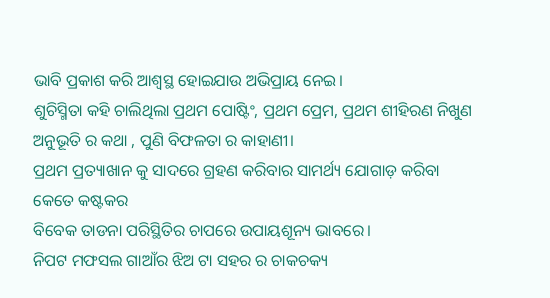ଭାବି ପ୍ରକାଶ କରି ଆଶ୍ୱସ୍ଥ ହୋଇଯାଉ ଅଭିପ୍ରାୟ ନେଇ।
ଶୁଚିସ୍ମିତା କହି ଚାଲିଥିଲା ପ୍ରଥମ ପୋଷ୍ଟିଂ, ପ୍ରଥମ ପ୍ରେମ, ପ୍ରଥମ ଶୀହିରଣ ନିଖୁଣ ଅନୁଭୂତି ର କଥା , ପୁଣି ବିଫଳତା ର କାହାଣୀ।
ପ୍ରଥମ ପ୍ରତ୍ୟାଖାନ କୁ ସାଦରେ ଗ୍ରହଣ କରିବାର ସାମର୍ଥ୍ୟ ଯୋଗାଡ଼ କରିବା କେତେ କଷ୍ଟକର
ବିବେକ ତାଡନା ପରିସ୍ଥିତିର ଚାପରେ ଉପାୟଶୂନ୍ୟ ଭାବରେ।
ନିପଟ ମଫସଲ ଗାଆଁର ଝିଅ ଟା ସହର ର ଚାକଚକ୍ୟ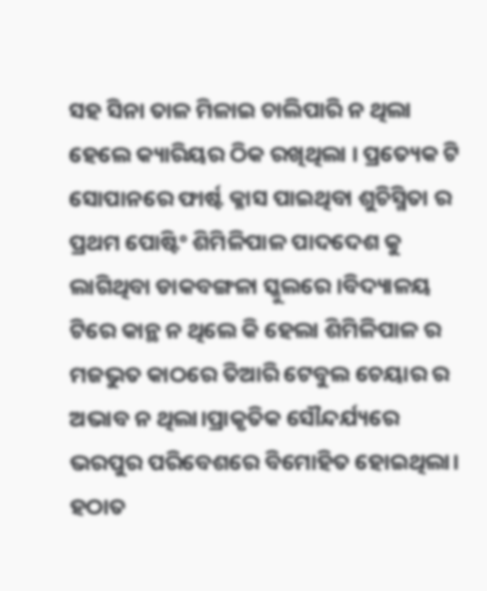ସହ ସିନା ତାଳ ମିଳାଇ ଚାଲିପାରି ନ ଥିଲା ହେଲେ କ୍ୟାରିୟର ଠିକ ରଖିଥିଲା । ପ୍ରତ୍ୟେକ ଟି ସୋପାନରେ ଫାର୍ଷ୍ଟ କ୍ଳାସ ପାଇଥିବା ଶୁଚିସ୍ମିତା ର ପ୍ରଥମ ପୋଷ୍ଟିଂ ଶିମିଳିପାଳ ପାଦଦେଶ କୁ ଲାଗିଥିବା ଡାକବଙ୍ଗଳା ସ୍କୁଲରେ ।ବିଦ୍ୟାଳୟ ଟିରେ କାନ୍ଥ ନ ଥିଲେ କି ହେଲା ଶିମିଳିପାଳ ର ମଜଭୁତ କାଠରେ ତିଆରି ଟେବୁଲ ଚେୟାର ର ଅଭାବ ନ ଥିଲା।ପ୍ରାକୃତିକ ସୌନ୍ଦର୍ଯ୍ୟରେ ଭରପୁର ପରିବେଶରେ ବିମୋହିତ ହୋଇଥିଲା। ହଠାତ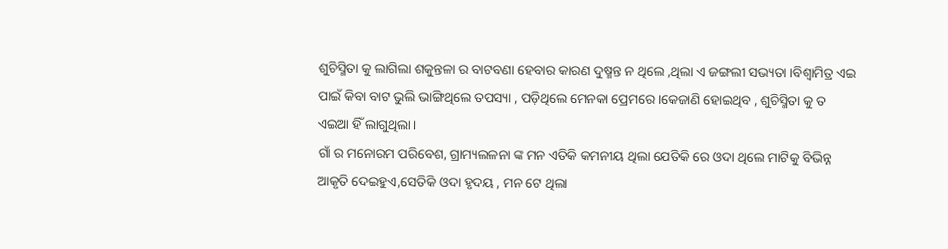ଶୁଚିସ୍ମିତା କୁ ଲାଗିଲା ଶକୁନ୍ତଳା ର ବାଟବଣା ହେବାର କାରଣ ଦୁଷ୍ମନ୍ତ ନ ଥିଲେ ,ଥିଲା ଏ ଜଙ୍ଗଲୀ ସଭ୍ୟତା ।ବିଶ୍ଵାମିତ୍ର ଏଇ ପାଇଁ କିବା ବାଟ ଭୁଲି ଭାଙ୍ଗିଥିଲେ ତପସ୍ୟା , ପଡ଼ିଥିଲେ ମେନକା ପ୍ରେମରେ ।କେଜାଣି ହୋଇଥିବ , ଶୁଚିସ୍ମିତା କୁ ତ ଏଇଆ ହିଁ ଲାଗୁଥିଲା।
ଗାଁ ର ମନୋରମ ପରିବେଶ, ଗ୍ରାମ୍ୟଲଳନା ଙ୍କ ମନ ଏତିକି କମନୀୟ ଥିଲା ଯେତିକି ରେ ଓଦା ଥିଲେ ମାଟିକୁ ବିଭିନ୍ନ ଆକୃତି ଦେଇହୁଏ,ସେତିକି ଓଦା ହୃଦୟ , ମନ ଟେ ଥିଲା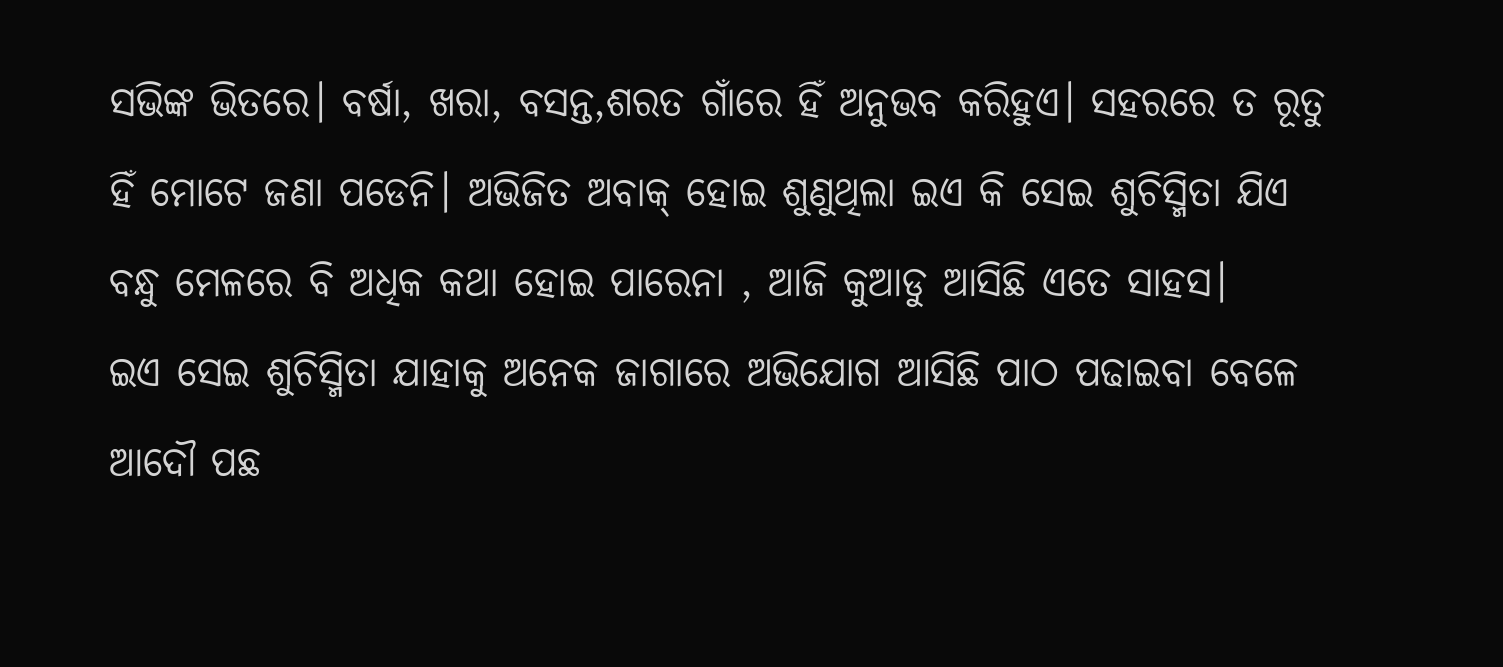ସଭିଙ୍କ ଭିତରେ। ବର୍ଷା, ଖରା, ବସନ୍ତ,ଶରତ ଗାଁରେ ହିଁ ଅନୁଭବ କରିହୁଏ। ସହରରେ ତ ରୂତୁ ହିଁ ମୋଟେ ଜଣା ପଡେନି। ଅଭିଜିତ ଅବାକ୍ ହୋଇ ଶୁଣୁଥିଲା ଇଏ କି ସେଇ ଶୁଚିସ୍ମିତା ଯିଏ ବନ୍ଧୁ ମେଳରେ ବି ଅଧିକ କଥା ହୋଇ ପାରେନା , ଆଜି କୁଆଡୁ ଆସିଛି ଏତେ ସାହସ।
ଇଏ ସେଇ ଶୁଚିସ୍ମିତା ଯାହାକୁ ଅନେକ ଜାଗାରେ ଅଭିଯୋଗ ଆସିଛି ପାଠ ପଢାଇବା ବେଳେ ଆଦୌ ପଛ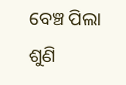ବେଞ୍ଚ ପିଲା ଶୁଣି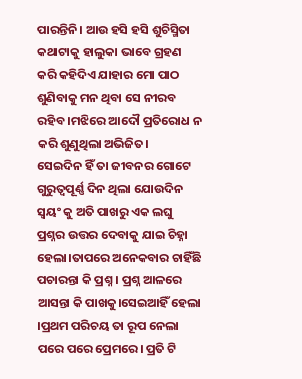ପାରନ୍ତିନି। ଆଉ ହସି ହସି ଶୁଚିସ୍ମିତା କଥାଟାକୁ ହାଲୁକା ଭାବେ ଗ୍ରହଣ କରି କହିଦିଏ ଯାହାର ମୋ ପାଠ ଶୁଣିବାକୁ ମନ ଥିବା ସେ ନୀରବ ରହିବ ।ମଝିରେ ଆଦୌ ପ୍ରତିରୋଧ ନ କରି ଶୁଣୁଥିଲା ଅଭିଜିତ।
ସେଇଦିନ ହିଁ ତା ଜୀବନର ଗୋଟେ ଗୁରୁତ୍ୱପୂର୍ଣ୍ଣ ଦିନ ଥିଲା ଯୋଉଦିନ ସ୍ୱୟଂ କୁ ଅତି ପାଖରୁ ଏକ ଲଘୁ ପ୍ରଶ୍ନର ଉତ୍ତର ଦେବାକୁ ଯାଇ ଚିହ୍ନା ହେଲା।ତାପରେ ଅନେକବାର ଚାହିଁଛି ପଚାରନ୍ତା କି ପ୍ରଶ୍ନ । ପ୍ରଶ୍ନ ଆଳରେ ଆସନ୍ତା କି ପାଖକୁ।ସେଇଆହିଁ ହେଲା ।ପ୍ରଥମ ପରିଚୟ ତା ରୂପ ନେଲା ପରେ ପରେ ପ୍ରେମରେ। ପ୍ରତି ଟି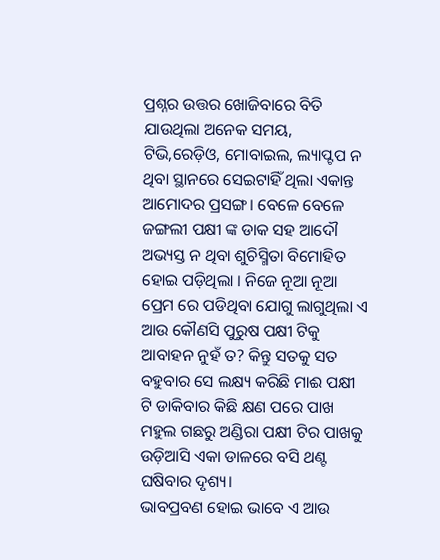ପ୍ରଶ୍ନର ଉତ୍ତର ଖୋଜିବାରେ ବିତି ଯାଉଥିଲା ଅନେକ ସମୟ, ଟିଭି,ରେଡ଼ିଓ, ମୋବାଇଲ, ଲ୍ୟାପ୍ଟପ ନ ଥିବା ସ୍ଥାନରେ ସେଇଟାହିଁ ଥିଲା ଏକାନ୍ତ ଆମୋଦର ପ୍ରସଙ୍ଗ। ବେଳେ ବେଳେ ଜଙ୍ଗଲୀ ପକ୍ଷୀ ଙ୍କ ଡାକ ସହ ଆଦୌ ଅଭ୍ୟସ୍ତ ନ ଥିବା ଶୁଚିସ୍ମିତା ବିମୋହିତ ହୋଇ ପଡ଼ିଥିଲା । ନିଜେ ନୂଆ ନୂଆ ପ୍ରେମ ରେ ପଡିଥିବା ଯୋଗୁ ଲାଗୁଥିଲା ଏ ଆଉ କୌଣସି ପୁରୁଷ ପକ୍ଷୀ ଟିକୁ ଆବାହନ ନୁହଁ ତ? କିନ୍ତୁ ସତକୁ ସତ ବହୁବାର ସେ ଲକ୍ଷ୍ୟ କରିଛି ମାଈ ପକ୍ଷୀ ଟି ଡାକିବାର କିଛି କ୍ଷଣ ପରେ ପାଖ ମହୁଲ ଗଛରୁ ଅଣ୍ଡିରା ପକ୍ଷୀ ଟିର ପାଖକୁ ଉଡ଼ିଆସି ଏକା ଡାଳରେ ବସି ଥଣ୍ଟ ଘଷିବାର ଦୃଶ୍ୟ।
ଭାବପ୍ରବଣ ହୋଇ ଭାବେ ଏ ଆଉ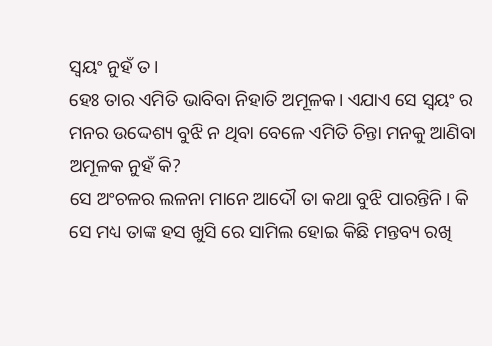ସ୍ୱୟଂ ନୁହଁ ତ।
ହେଃ ତାର ଏମିତି ଭାବିବା ନିହାତି ଅମୂଳକ। ଏଯାଏ ସେ ସ୍ୱୟଂ ର ମନର ଉଦ୍ଦେଶ୍ୟ ବୁଝି ନ ଥିବା ବେଳେ ଏମିତି ଚିନ୍ତା ମନକୁ ଆଣିବା ଅମୂଳକ ନୁହଁ କି?
ସେ ଅଂଚଳର ଲଳନା ମାନେ ଆଦୌ ତା କଥା ବୁଝି ପାରନ୍ତିନି। କି ସେ ମଧ୍ୟ ତାଙ୍କ ହସ ଖୁସି ରେ ସାମିଲ ହୋଇ କିଛି ମନ୍ତବ୍ୟ ରଖି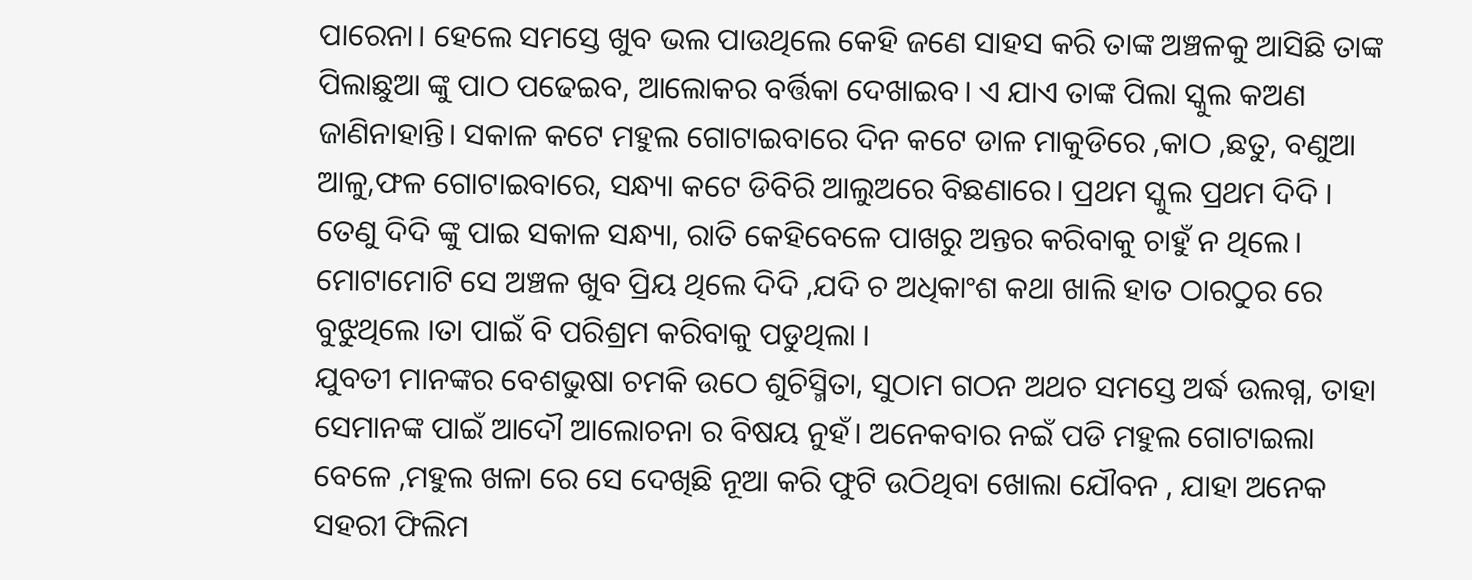ପାରେନା। ହେଲେ ସମସ୍ତେ ଖୁବ ଭଲ ପାଉଥିଲେ କେହି ଜଣେ ସାହସ କରି ତାଙ୍କ ଅଞ୍ଚଳକୁ ଆସିଛି ତାଙ୍କ ପିଲାଛୁଆ ଙ୍କୁ ପାଠ ପଢେଇବ, ଆଲୋକର ବର୍ତ୍ତିକା ଦେଖାଇବ। ଏ ଯାଏ ତାଙ୍କ ପିଲା ସ୍କୁଲ କଅଣ ଜାଣିନାହାନ୍ତି। ସକାଳ କଟେ ମହୁଲ ଗୋଟାଇବାରେ ଦିନ କଟେ ଡାଳ ମାକୁଡିରେ ,କାଠ ,ଛତୁ, ବଣୁଆ ଆଳୁ,ଫଳ ଗୋଟାଇବାରେ, ସନ୍ଧ୍ୟା କଟେ ଡିବିରି ଆଲୁଅରେ ବିଛଣାରେ। ପ୍ରଥମ ସ୍କୁଲ ପ୍ରଥମ ଦିଦି । ତେଣୁ ଦିଦି ଙ୍କୁ ପାଇ ସକାଳ ସନ୍ଧ୍ୟା, ରାତି କେହିବେଳେ ପାଖରୁ ଅନ୍ତର କରିବାକୁ ଚାହୁଁ ନ ଥିଲେ। ମୋଟାମୋଟି ସେ ଅଞ୍ଚଳ ଖୁବ ପ୍ରିୟ ଥିଲେ ଦିଦି ,ଯଦି ଚ ଅଧିକାଂଶ କଥା ଖାଲି ହାତ ଠାରଠୁର ରେ ବୁଝୁଥିଲେ ।ତା ପାଇଁ ବି ପରିଶ୍ରମ କରିବାକୁ ପଡୁଥିଲା ।
ଯୁବତୀ ମାନଙ୍କର ବେଶଭୁଷା ଚମକି ଉଠେ ଶୁଚିସ୍ମିତା, ସୁଠାମ ଗଠନ ଅଥଚ ସମସ୍ତେ ଅର୍ଦ୍ଧ ଉଲଗ୍ନ, ତାହା ସେମାନଙ୍କ ପାଇଁ ଆଦୌ ଆଲୋଚନା ର ବିଷୟ ନୁହଁ। ଅନେକବାର ନଇଁ ପଡି ମହୁଲ ଗୋଟାଇଲା ବେଳେ ,ମହୁଲ ଖଳା ରେ ସେ ଦେଖିଛି ନୂଆ କରି ଫୁଟି ଉଠିଥିବା ଖୋଲା ଯୌବନ , ଯାହା ଅନେକ ସହରୀ ଫିଲିମ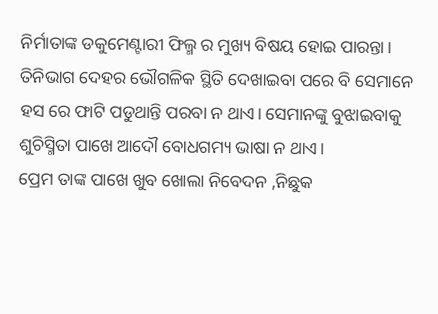ନିର୍ମାତାଙ୍କ ଡକୁମେଣ୍ଟାରୀ ଫିଲ୍ମ ର ମୁଖ୍ୟ ବିଷୟ ହୋଇ ପାରନ୍ତା। ତିନିଭାଗ ଦେହର ଭୌଗଳିକ ସ୍ଥିତି ଦେଖାଇବା ପରେ ବି ସେମାନେ ହସ ରେ ଫାଟି ପଡୁଥାନ୍ତି ପରବା ନ ଥାଏ। ସେମାନଙ୍କୁ ବୁଝାଇବାକୁ ଶୁଚିସ୍ମିତା ପାଖେ ଆଦୌ ବୋଧଗମ୍ୟ ଭାଷା ନ ଥାଏ।
ପ୍ରେମ ତାଙ୍କ ପାଖେ ଖୁବ ଖୋଲା ନିବେଦନ ,ନିଛୁକ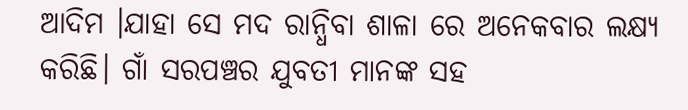ଆଦିମ ।ଯାହା ସେ ମଦ ରାନ୍ଧିବା ଶାଳା ରେ ଅନେକବାର ଲକ୍ଷ୍ୟ କରିଛି। ଗାଁ ସରପଞ୍ଚର ଯୁବତୀ ମାନଙ୍କ ସହ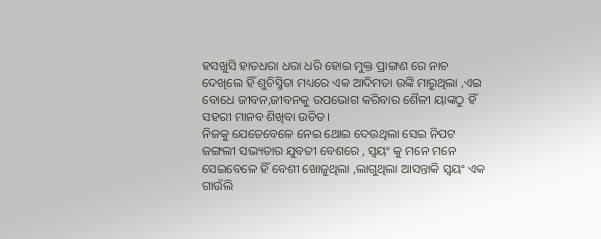ହସଖୁସି ହାତଧରା ଧରା ଧରି ହୋଇ ମୁକ୍ତ ପ୍ରାଙ୍ଗଣ ରେ ନାଚ ଦେଖିଲେ ହିଁ ଶୁଚିସ୍ମିତା ମଧ୍ୟରେ ଏକ ଆଦିମତା ଉଙ୍କି ମାରୁଥିଲା ,ଏଇ ବୋଧେ ଜୀବନ,ଜୀବନକୁ ଉପଭୋଗ କରିବାର ଶୈଳୀ ୟାଙ୍କଠୁ ହିଁ ସହରୀ ମାନବ ଶିଖିବା ଉଚିତ।
ନିଜକୁ ଯେତେବେଳେ ନେଇ ଥୋଇ ଦେଉଥିଲା ସେଇ ନିପଟ ଜଙ୍ଗଲୀ ସଭ୍ୟତାର ଯୁବତୀ ବେଶରେ , ସ୍ୱୟଂ କୁ ମନେ ମନେ ସେଇବେଳେ ହିଁ ବେଶୀ ଖୋଜୁଥିଲା ,ଲାଗୁଥିଲା ଆସନ୍ତାକି ସ୍ୱୟଂ ଏକ ଗାଉଁଲି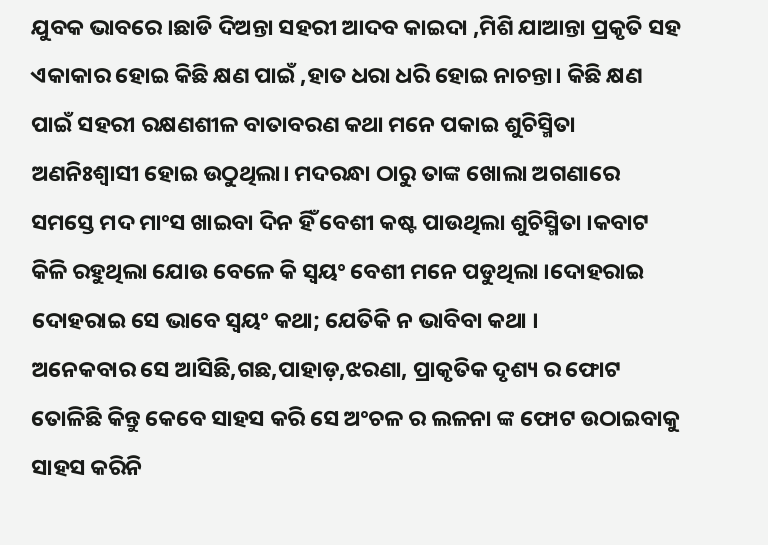ଯୁବକ ଭାବରେ ।ଛାଡି ଦିଅନ୍ତା ସହରୀ ଆଦବ କାଇଦା ,ମିଶି ଯାଆନ୍ତା ପ୍ରକୃତି ସହ ଏକାକାର ହୋଇ କିଛି କ୍ଷଣ ପାଇଁ ,ହାତ ଧରା ଧରି ହୋଇ ନାଚନ୍ତା। କିଛି କ୍ଷଣ ପାଇଁ ସହରୀ ରକ୍ଷଣଶୀଳ ବାତାବରଣ କଥା ମନେ ପକାଇ ଶୁଚିସ୍ମିତା ଅଣନିଃଶ୍ଵାସୀ ହୋଇ ଉଠୁଥିଲା। ମଦରନ୍ଧା ଠାରୁ ତାଙ୍କ ଖୋଲା ଅଗଣାରେ ସମସ୍ତେ ମଦ ମାଂସ ଖାଇବା ଦିନ ହିଁ ବେଶୀ କଷ୍ଟ ପାଉଥିଲା ଶୁଚିସ୍ମିତା ।କବାଟ କିଳି ରହୁଥିଲା ଯୋଉ ବେଳେ କି ସ୍ୱୟଂ ବେଶୀ ମନେ ପଡୁଥିଲା ।ଦୋହରାଇ ଦୋହରାଇ ସେ ଭାବେ ସ୍ୱୟଂ କଥା; ଯେତିକି ନ ଭାବିବା କଥା ।
ଅନେକବାର ସେ ଆସିଛି,ଗଛ,ପାହାଡ଼,ଝରଣା, ପ୍ରାକୃତିକ ଦୃଶ୍ୟ ର ଫୋଟ ତୋଳିଛି କିନ୍ତୁ କେବେ ସାହସ କରି ସେ ଅଂଚଳ ର ଲଳନା ଙ୍କ ଫୋଟ ଉଠାଇବାକୁ ସାହସ କରିନି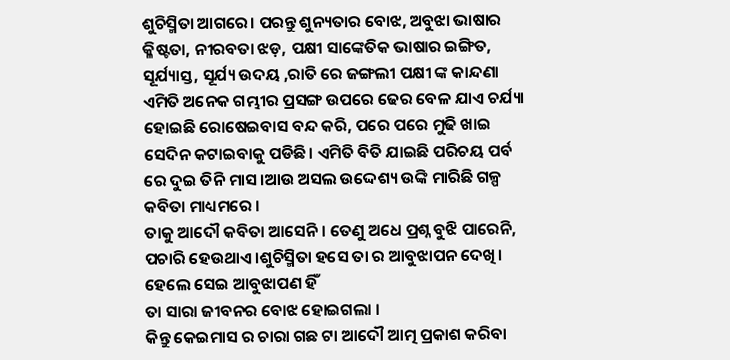ଶୁଚିସ୍ମିତା ଆଗରେ। ପରନ୍ତୁ ଶୁନ୍ୟତାର ବୋଝ, ଅବୁଝା ଭାଷାର କ୍ଳିଷ୍ଟତା, ନୀରବତା ଝଡ଼, ପକ୍ଷୀ ସାଙ୍କେତିକ ଭାଷାର ଇଙ୍ଗିତ, ସୂର୍ଯ୍ୟାସ୍ତ, ସୂର୍ଯ୍ୟ ଉଦୟ ,ରାତି ରେ ଜଙ୍ଗଲୀ ପକ୍ଷୀ ଙ୍କ କାନ୍ଦଣା ଏମିତି ଅନେକ ଗମ୍ଭୀର ପ୍ରସଙ୍ଗ ଉପରେ ଢେର ବେଳ ଯାଏ ଚର୍ଯ୍ୟା ହୋଇଛି ରୋଷେଇବାସ ବନ୍ଦ କରି, ପରେ ପରେ ମୁଢି ଖାଇ ସେଦିନ କଟାଇବାକୁ ପଡିଛି। ଏମିତି ବିତି ଯାଇଛି ପରିଚୟ ପର୍ବ ରେ ଦୁଇ ତିନି ମାସ।ଆଉ ଅସଲ ଉଦ୍ଦେଶ୍ୟ ଉଙ୍କି ମାରିଛି ଗଳ୍ପ କବିତା ମାଧ୍ୟମରେ ।
ତାକୁ ଆଦୌ କବିତା ଆସେନି। ତେଣୁ ଅଧେ ପ୍ରଶ୍ନ ବୁଝି ପାରେନି, ପଚାରି ହେଉଥାଏ ।ଶୁଚିସ୍ମିତା ହସେ ତା ର ଆବୁଝାପନ ଦେଖି। ହେଲେ ସେଇ ଆବୁଝାପଣ ହିଁ
ତା ସାରା ଜୀବନର ବୋଝ ହୋଇଗଲା ।
କିନ୍ତୁ କେଇମାସ ର ଚାରା ଗଛ ଟା ଆଦୌ ଆତ୍ମ ପ୍ରକାଶ କରିବା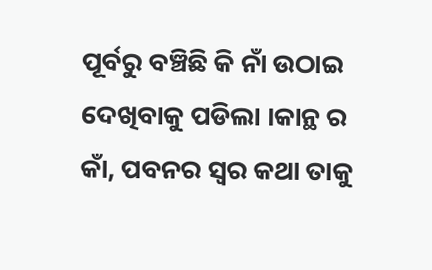ପୂର୍ବରୁ ବଞ୍ଚିଛି କି ନାଁ ଉଠାଇ ଦେଖିବାକୁ ପଡିଲା ।କାନ୍ଥ ର କାଁ, ପବନର ସ୍ୱର କଥା ତାକୁ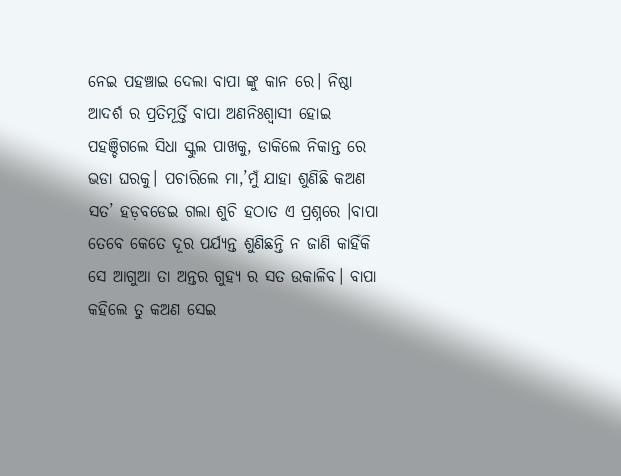ନେଇ ପହଞ୍ଚାଇ ଦେଲା ବାପା ଙ୍କୁ କାନ ରେ। ନିଷ୍ଠା ଆଦର୍ଶ ର ପ୍ରତିମୂର୍ତ୍ତି ବାପା ଅଣନିଃଶ୍ଵାସୀ ହୋଇ ପହଞ୍ଚିଗଲେ ସିଧା ସ୍କୁଲ ପାଖକୁ, ଡାକିଲେ ନିକାନ୍ତ ରେ ଭଡା ଘରକୁ। ପଚାରିଲେ ମା,’ମୁଁ ଯାହା ଶୁଣିଛି କଅଣ ସତ’ ହଡ଼ବଡେଇ ଗଲା ଶୁଚି ହଠାତ ଏ ପ୍ରଶ୍ନରେ ।ବାପା ତେବେ କେତେ ଦୂର ପର୍ଯ୍ୟନ୍ତ ଶୁଣିଛନ୍ତି ନ ଜାଣି କାହିଁକି ସେ ଆଗୁଆ ତା ଅନ୍ତର ଗୁହ୍ୟ ର ସତ ଉକାଳିବ। ବାପା କହିଲେ ତୁ କଅଣ ସେଇ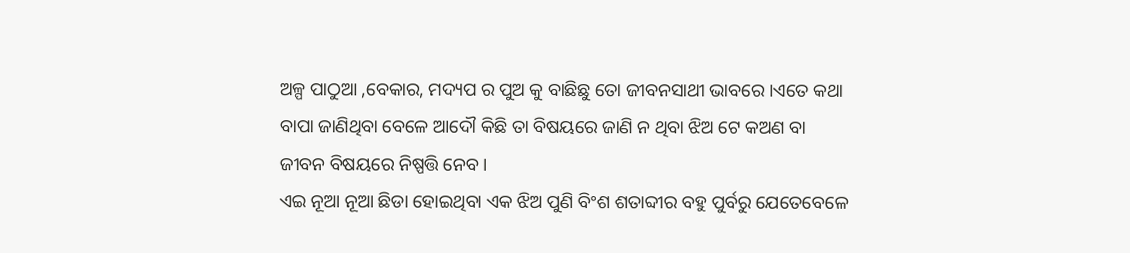ଅଳ୍ପ ପାଠୁଆ ,ବେକାର, ମଦ୍ୟପ ର ପୁଅ କୁ ବାଛିଛୁ ତୋ ଜୀବନସାଥୀ ଭାବରେ ।ଏତେ କଥା ବାପା ଜାଣିଥିବା ବେଳେ ଆଦୌ କିଛି ତା ବିଷୟରେ ଜାଣି ନ ଥିବା ଝିଅ ଟେ କଅଣ ବା ଜୀବନ ବିଷୟରେ ନିଷ୍ପତ୍ତି ନେବ ।
ଏଇ ନୂଆ ନୂଆ ଛିଡା ହୋଇଥିବା ଏକ ଝିଅ ପୁଣି ବିଂଶ ଶତାବ୍ଦୀର ବହୁ ପୁର୍ବରୁ ଯେତେବେଳେ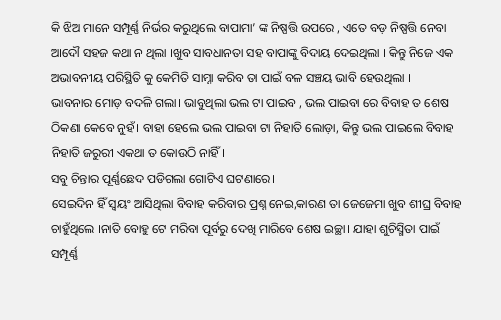କି ଝିଅ ମାନେ ସମ୍ପୂର୍ଣ୍ଣ ନିର୍ଭର କରୁଥିଲେ ବାପାମା’ ଙ୍କ ନିଷ୍ପତ୍ତି ଉପରେ , ଏତେ ବଡ଼ ନିଷ୍ପତ୍ତି ନେବା ଆଦୌ ସହଜ କଥା ନ ଥିଲା ।ଖୁବ ସାବଧାନତା ସହ ବାପାଙ୍କୁ ବିଦାୟ ଦେଇଥିଲା । କିନ୍ତୁ ନିଜେ ଏକ ଅଭାବନୀୟ ପରିସ୍ଥିତି କୁ କେମିତି ସାମ୍ନା କରିବ ତା ପାଇଁ ବଳ ସଞ୍ଚୟ ଭାବି ହେଉଥିଲା ।
ଭାବନାର ମୋଡ଼ ବଦଳି ଗଲା। ଭାବୁଥିଲା ଭଲ ଟା ପାଇବ , ଭଲ ପାଇବା ରେ ବିବାହ ତ ଶେଷ ଠିକଣା କେବେ ନୁହଁ। ବାହା ହେଲେ ଭଲ ପାଇବା ଟା ନିହାତି ଲୋଡ଼ା, କିନ୍ତୁ ଭଲ ପାଇଲେ ବିବାହ ନିହାତି ଜରୁରୀ ଏକଥା ତ କୋଉଠି ନାହିଁ।
ସବୁ ଚିନ୍ତାର ପୂର୍ଣ୍ଣଛେଦ ପଡିଗଲା ଗୋଟିଏ ଘଟଣାରେ।
ସେଇଦିନ ହିଁ ସ୍ୱୟଂ ଆସିଥିଲା ବିବାହ କରିବାର ପ୍ରଶ୍ନ ନେଇ,କାରଣ ତା ଜେଜେମା ଖୁବ ଶୀଘ୍ର ବିବାହ ଚାହୁଁଥିଲେ ।ନାତି ବୋହୁ ଟେ ମରିବା ପୂର୍ବରୁ ଦେଖି ମାରିବେ ଶେଷ ଇଚ୍ଛା। ଯାହା ଶୁଚିସ୍ମିତା ପାଇଁ ସମ୍ପୂର୍ଣ୍ଣ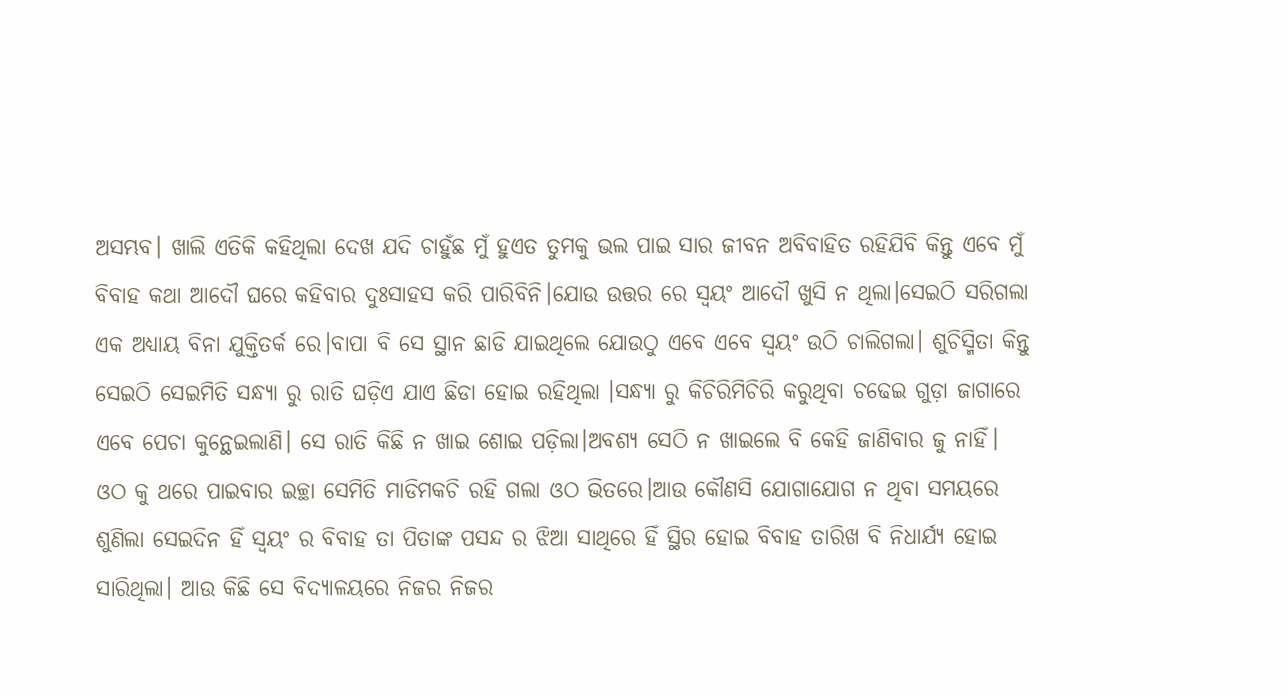ଅସମ୍ଭବ। ଖାଲି ଏତିକି କହିଥିଲା ଦେଖ ଯଦି ଚାହୁଁଛ ମୁଁ ହୁଏତ ତୁମକୁ ଭଲ ପାଇ ସାର ଜୀବନ ଅବିବାହିତ ରହିଯିବି କିନ୍ତୁ ଏବେ ମୁଁ ବିବାହ କଥା ଆଦୌ ଘରେ କହିବାର ଦୁଃସାହସ କରି ପାରିବିନି।ଯୋଉ ଉତ୍ତର ରେ ସ୍ୱୟଂ ଆଦୌ ଖୁସି ନ ଥିଲା।ସେଇଠି ସରିଗଲା ଏକ ଅଧ୍ୟାୟ ବିନା ଯୁକ୍ତିତର୍କ ରେ।ବାପା ବି ସେ ସ୍ଥାନ ଛାଡି ଯାଇଥିଲେ ଯୋଉଠୁ ଏବେ ଏବେ ସ୍ୱୟଂ ଉଠି ଚାଲିଗଲା। ଶୁଚିସ୍ମିତା କିନ୍ତୁ ସେଇଠି ସେଇମିତି ସନ୍ଧ୍ୟା ରୁ ରାତି ଘଡ଼ିଏ ଯାଏ ଛିଡା ହୋଇ ରହିଥିଲା ।ସନ୍ଧ୍ୟା ରୁ କିଚିରିମିଚିରି କରୁଥିବା ଚଢେଇ ଗୁଡ଼ା ଜାଗାରେ ଏବେ ପେଚା କୁନ୍ଥେଇଲାଣି। ସେ ରାତି କିଛି ନ ଖାଇ ଶୋଇ ପଡ଼ିଲା।ଅବଶ୍ୟ ସେଠି ନ ଖାଇଲେ ବି କେହି ଜାଣିବାର ଜୁ ନାହିଁ।
ଓଠ କୁ ଥରେ ପାଇବାର ଇଚ୍ଛା ସେମିତି ମାଡିମକଚି ରହି ଗଲା ଓଠ ଭିତରେ।ଆଉ କୌଣସି ଯୋଗାଯୋଗ ନ ଥିବା ସମୟରେ ଶୁଣିଲା ସେଇଦିନ ହିଁ ସ୍ୱୟଂ ର ବିବାହ ତା ପିତାଙ୍କ ପସନ୍ଦ ର ଝିଆ ସାଥିରେ ହିଁ ସ୍ଥିର ହୋଇ ବିବାହ ତାରିଖ ବି ନିଧାର୍ଯ୍ୟ ହୋଇ ସାରିଥିଲା। ଆଉ କିଛି ସେ ବିଦ୍ୟାଳୟରେ ନିଜର ନିଜର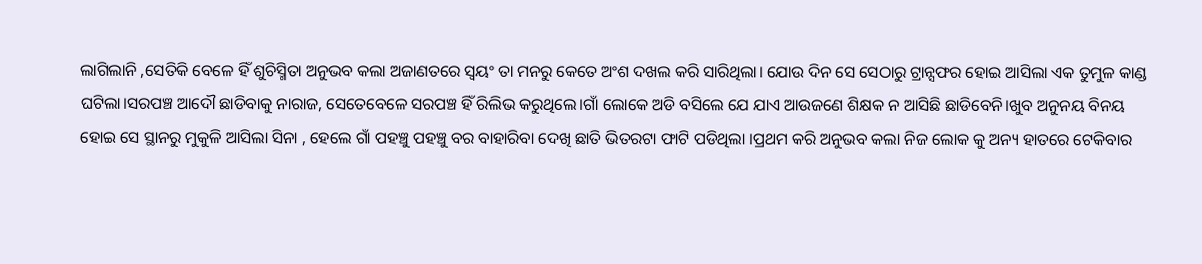ଲାଗିଲାନି ,ସେତିକି ବେଳେ ହିଁ ଶୁଚିସ୍ମିତା ଅନୁଭବ କଲା ଅଜାଣତରେ ସ୍ୱୟଂ ତା ମନରୁ କେତେ ଅଂଶ ଦଖଲ କରି ସାରିଥିଲା। ଯୋଉ ଦିନ ସେ ସେଠାରୁ ଟ୍ରାନ୍ସଫର ହୋଇ ଆସିଲା ଏକ ତୁମୁଳ କାଣ୍ଡ ଘଟିଲା।ସରପଞ୍ଚ ଆଦୌ ଛାଡିବାକୁ ନାରାଜ, ସେତେବେଳେ ସରପଞ୍ଚ ହିଁ ରିଲିଭ କରୁଥିଲେ।ଗାଁ ଲୋକେ ଅଡି ବସିଲେ ଯେ ଯାଏ ଆଉଜଣେ ଶିକ୍ଷକ ନ ଆସିଛି ଛାଡିବେନି।ଖୁବ ଅନୁନୟ ବିନୟ ହୋଇ ସେ ସ୍ଥାନରୁ ମୁକୁଳି ଆସିଲା ସିନା , ହେଲେ ଗାଁ ପହଞ୍ଚୁ ପହଞ୍ଚୁ ବର ବାହାରିବା ଦେଖି ଛାତି ଭିତରଟା ଫାଟି ପଡିଥିଲା ।ପ୍ରଥମ କରି ଅନୁଭବ କଲା ନିଜ ଲୋକ କୁ ଅନ୍ୟ ହାତରେ ଟେକିବାର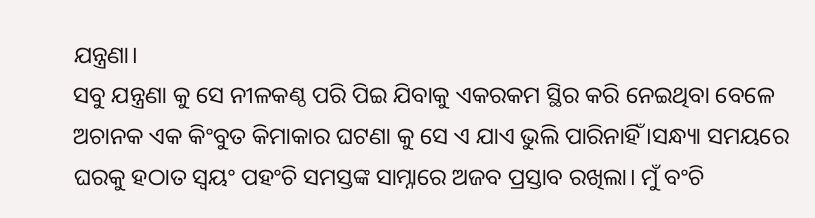ଯନ୍ତ୍ରଣା।
ସବୁ ଯନ୍ତ୍ରଣା କୁ ସେ ନୀଳକଣ୍ଠ ପରି ପିଇ ଯିବାକୁ ଏକରକମ ସ୍ଥିର କରି ନେଇଥିବା ବେଳେ ଅଚାନକ ଏକ କିଂବୁତ କିମାକାର ଘଟଣା କୁ ସେ ଏ ଯାଏ ଭୁଲି ପାରିନାହିଁ ।ସନ୍ଧ୍ୟା ସମୟରେ ଘରକୁ ହଠାତ ସ୍ୱୟଂ ପହଂଚି ସମସ୍ତଙ୍କ ସାମ୍ନାରେ ଅଜବ ପ୍ରସ୍ତାବ ରଖିଲା। ମୁଁ ବଂଚି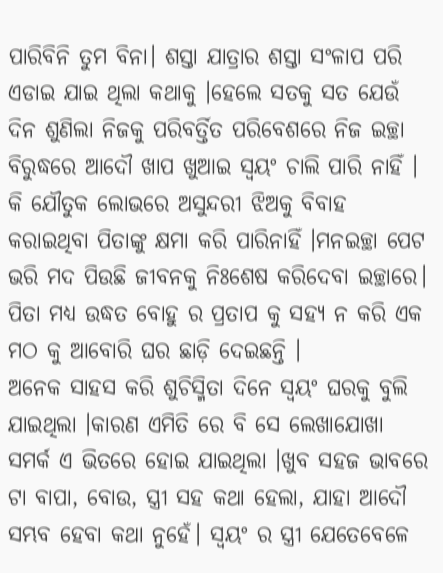ପାରିବିନି ତୁମ ବିନା। ଶସ୍ତା ଯାତ୍ରାର ଶସ୍ତା ସଂଳାପ ପରି ଏଡାଇ ଯାଇ ଥିଲା କଥାକୁ ।ହେଲେ ସତକୁ ସତ ଯେଉଁ ଦିନ ଶୁଣିଲା ନିଜକୁ ପରିବର୍ତ୍ତିତ ପରିବେଶରେ ନିଜ ଇଚ୍ଛା ବିରୁଦ୍ଧରେ ଆଦୌ ଖାପ ଖୁଆଇ ସ୍ୱୟଂ ଚାଲି ପାରି ନାହିଁ । କି ଯୌତୁକ ଲୋଭରେ ଅସୁନ୍ଦରୀ ଝିଅକୁ ବିବାହ କରାଇଥିବା ପିତାଙ୍କୁ କ୍ଷମା କରି ପାରିନାହିଁ ।ମନଇଚ୍ଛା ପେଟ ଭରି ମଦ ପିଉଛି ଜୀବନକୁ ନିଃଶେଷ କରିଦେବା ଇଚ୍ଛାରେ। ପିତା ମଧ୍ୟ ଉଦ୍ଧତ ବୋହୁ ର ପ୍ରତାପ କୁ ସହ୍ୟ ନ କରି ଏକ ମଠ କୁ ଆବୋରି ଘର ଛାଡ଼ି ଦେଇଛନ୍ତି ।
ଅନେକ ସାହସ କରି ଶୁଚିସ୍ମିତା ଦିନେ ସ୍ୱୟଂ ଘରକୁ ବୁଲି ଯାଇଥିଲା ।କାରଣ ଏମିତି ରେ ବି ସେ ଲେଖାଯୋଖା ସମର୍କ ଏ ଭିତରେ ହୋଇ ଯାଇଥିଲା ।ଖୁବ ସହଜ ଭାବରେ ଟା ବାପା, ବୋଉ, ସ୍ତ୍ରୀ ସହ କଥା ହେଲା, ଯାହା ଆଦୌ ସମ୍ଭବ ହେବା କଥା ନୁହେଁ। ସ୍ୱୟଂ ର ସ୍ତ୍ରୀ ଯେତେବେଳେ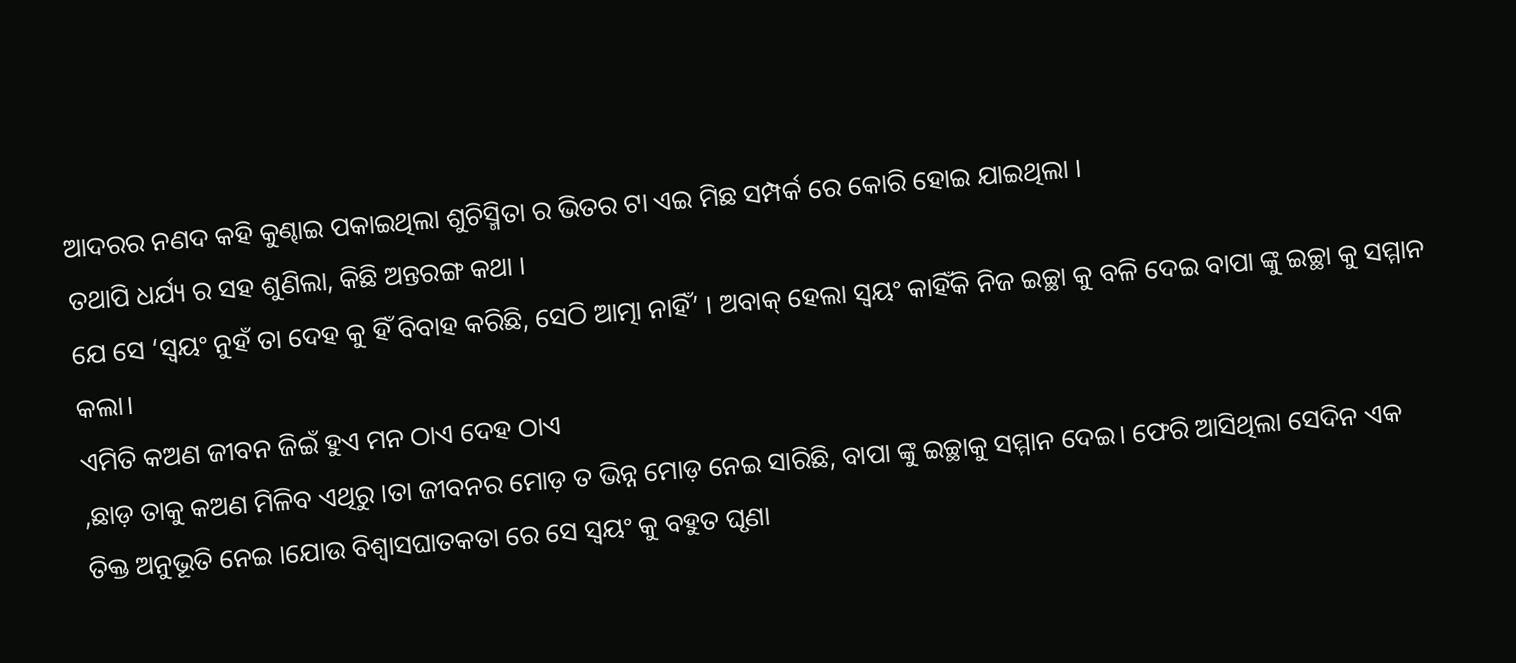ଆଦରର ନଣଦ କହି କୁଣ୍ଢାଇ ପକାଇଥିଲା ଶୁଚିସ୍ମିତା ର ଭିତର ଟା ଏଇ ମିଛ ସମ୍ପର୍କ ରେ କୋରି ହୋଇ ଯାଇଥିଲା ।
ତଥାପି ଧର୍ଯ୍ୟ ର ସହ ଶୁଣିଲା, କିଛି ଅନ୍ତରଙ୍ଗ କଥା ।
ଯେ ସେ ‘ସ୍ୱୟଂ ନୁହଁ ତା ଦେହ କୁ ହିଁ ବିବାହ କରିଛି, ସେଠି ଆତ୍ମା ନାହିଁ’ । ଅବାକ୍ ହେଲା ସ୍ୱୟଂ କାହିଁକି ନିଜ ଇଚ୍ଛା କୁ ବଳି ଦେଇ ବାପା ଙ୍କୁ ଇଚ୍ଛା କୁ ସମ୍ମାନ କଲା।
ଏମିତି କଅଣ ଜୀବନ ଜିଇଁ ହୁଏ ମନ ଠାଏ ଦେହ ଠାଏ
,ଛାଡ଼ ତାକୁ କଅଣ ମିଳିବ ଏଥିରୁ ।ତା ଜୀବନର ମୋଡ଼ ତ ଭିନ୍ନ ମୋଡ଼ ନେଇ ସାରିଛି, ବାପା ଙ୍କୁ ଇଚ୍ଛାକୁ ସମ୍ମାନ ଦେଇ। ଫେରି ଆସିଥିଲା ସେଦିନ ଏକ ତିକ୍ତ ଅନୁଭୂତି ନେଇ ।ଯୋଉ ବିଶ୍ବାସଘାତକତା ରେ ସେ ସ୍ୱୟଂ କୁ ବହୁତ ଘୃଣା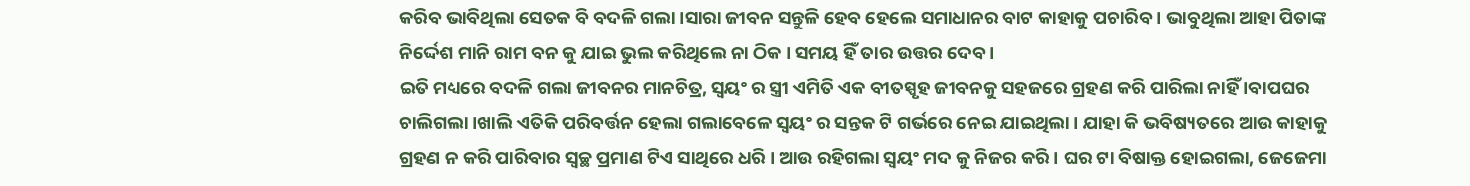କରିବ ଭାବିଥିଲା ସେତକ ବି ବଦଳି ଗଲା ।ସାରା ଜୀବନ ସନ୍ତୁଳି ହେବ ହେଲେ ସମାଧାନର ବାଟ କାହାକୁ ପଚାରିବ । ଭାବୁଥିଲା ଆହା ପିତାଙ୍କ ନିର୍ଦ୍ଦେଶ ମାନି ରାମ ବନ କୁ ଯାଇ ଭୁଲ କରିଥିଲେ ନା ଠିକ । ସମୟ ହିଁ ତାର ଉତ୍ତର ଦେବ ।
ଇତି ମଧ୍ୟରେ ବଦଳି ଗଲା ଜୀବନର ମାନଚିତ୍ର, ସ୍ୱୟଂ ର ସ୍ତ୍ରୀ ଏମିତି ଏକ ବୀତସ୍ପୃହ ଜୀବନକୁ ସହଜରେ ଗ୍ରହଣ କରି ପାରିଲା ନାହିଁ ।ବାପଘର ଚାଲିଗଲା ।ଖାଲି ଏତିକି ପରିବର୍ତ୍ତନ ହେଲା ଗଲାବେଳେ ସ୍ୱୟଂ ର ସନ୍ତକ ଟି ଗର୍ଭରେ ନେଇ ଯାଇଥିଲା । ଯାହା କି ଭବିଷ୍ୟତରେ ଆଉ କାହାକୁ ଗ୍ରହଣ ନ କରି ପାରିବାର ସ୍ୱଚ୍ଛ ପ୍ରମାଣ ଟିଏ ସାଥିରେ ଧରି । ଆଉ ରହିଗଲା ସ୍ୱୟଂ ମଦ କୁ ନିଜର କରି । ଘର ଟା ବିଷାକ୍ତ ହୋଇଗଲା, ଜେଜେମା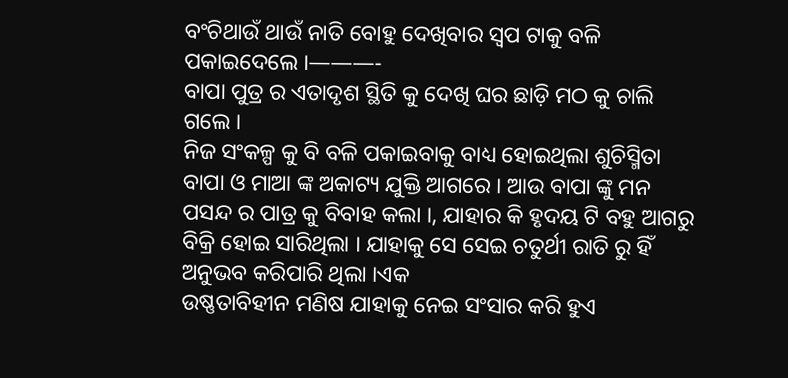ବଂଚିଥାଉଁ ଥାଉଁ ନାତି ବୋହୁ ଦେଖିବାର ସ୍ବପ ଟାକୁ ବଳି ପକାଇଦେଲେ ।———-
ବାପା ପୁତ୍ର ର ଏତାଦୃଶ ସ୍ଥିତି କୁ ଦେଖି ଘର ଛାଡ଼ି ମଠ କୁ ଚାଲି ଗଲେ ।
ନିଜ ସଂକଳ୍ପ କୁ ବି ବଳି ପକାଇବାକୁ ବାଧ୍ୟ ହୋଇଥିଲା ଶୁଚିସ୍ମିତା ବାପା ଓ ମାଆ ଙ୍କ ଅକାଟ୍ୟ ଯୁକ୍ତି ଆଗରେ । ଆଉ ବାପା ଙ୍କୁ ମନ ପସନ୍ଦ ର ପାତ୍ର କୁ ବିବାହ କଲା ।, ଯାହାର କି ହୃଦୟ ଟି ବହୁ ଆଗରୁ ବିକ୍ରି ହୋଇ ସାରିଥିଲା । ଯାହାକୁ ସେ ସେଇ ଚତୁର୍ଥୀ ରାତି ରୁ ହିଁ ଅନୁଭବ କରିପାରି ଥିଲା ।ଏକ
ଉଷ୍ଣତାବିହୀନ ମଣିଷ ଯାହାକୁ ନେଇ ସଂସାର କରି ହୁଏ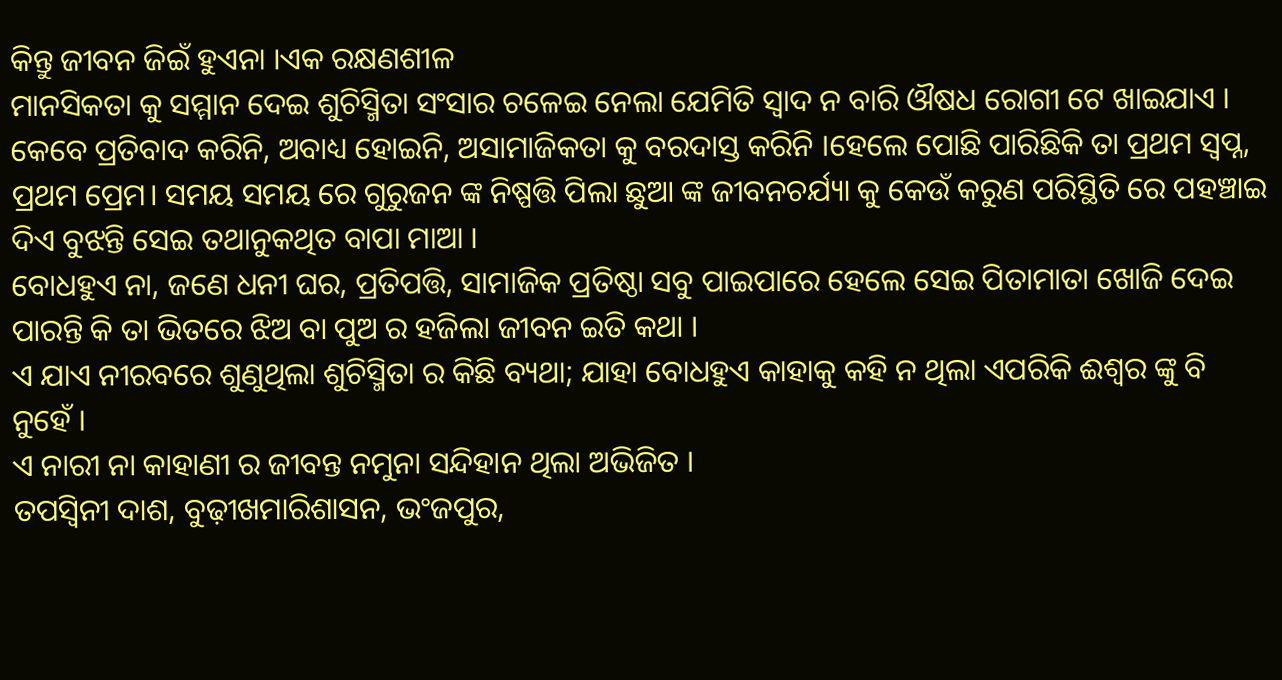କିନ୍ତୁ ଜୀବନ ଜିଇଁ ହୁଏନା ।ଏକ ରକ୍ଷଣଶୀଳ
ମାନସିକତା କୁ ସମ୍ମାନ ଦେଇ ଶୁଚିସ୍ମିତା ସଂସାର ଚଳେଇ ନେଲା ଯେମିତି ସ୍ୱାଦ ନ ବାରି ଔଷଧ ରୋଗୀ ଟେ ଖାଇଯାଏ । କେବେ ପ୍ରତିବାଦ କରିନି, ଅବାଧ୍ୟ ହୋଇନି, ଅସାମାଜିକତା କୁ ବରଦାସ୍ତ କରିନି ।ହେଲେ ପୋଛି ପାରିଛିକି ତା ପ୍ରଥମ ସ୍ବପ୍ନ, ପ୍ରଥମ ପ୍ରେମ। ସମୟ ସମୟ ରେ ଗୁରୁଜନ ଙ୍କ ନିଷ୍ପତ୍ତି ପିଲା ଛୁଆ ଙ୍କ ଜୀବନଚର୍ଯ୍ୟା କୁ କେଉଁ କରୁଣ ପରିସ୍ଥିତି ରେ ପହଞ୍ଚାଇ ଦିଏ ବୁଝନ୍ତି ସେଇ ତଥାନୁକଥିତ ବାପା ମାଆ ।
ବୋଧହୁଏ ନା, ଜଣେ ଧନୀ ଘର, ପ୍ରତିପତ୍ତି, ସାମାଜିକ ପ୍ରତିଷ୍ଠା ସବୁ ପାଇପାରେ ହେଲେ ସେଇ ପିତାମାତା ଖୋଜି ଦେଇ ପାରନ୍ତି କି ତା ଭିତରେ ଝିଅ ବା ପୁଅ ର ହଜିଲା ଜୀବନ ଇତି କଥା ।
ଏ ଯାଏ ନୀରବରେ ଶୁଣୁଥିଲା ଶୁଚିସ୍ମିତା ର କିଛି ବ୍ୟଥା; ଯାହା ବୋଧହୁଏ କାହାକୁ କହି ନ ଥିଲା ଏପରିକି ଈଶ୍ୱର ଙ୍କୁ ବି ନୁହେଁ ।
ଏ ନାରୀ ନା କାହାଣୀ ର ଜୀବନ୍ତ ନମୁନା ସନ୍ଦିହାନ ଥିଲା ଅଭିଜିତ ।
ତପସ୍ୱିନୀ ଦାଶ, ବୁଢ଼ୀଖମାରିଶାସନ, ଭଂଜପୁର,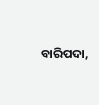ବାରିପଦା,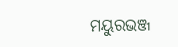ମୟୁରଭଞ୍ଜ